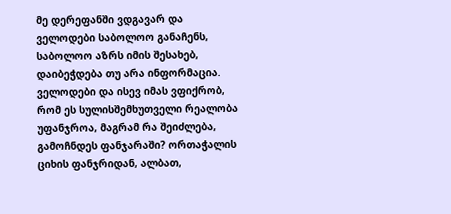მე დერეფანში ვდგავარ და ველოდები საბოლოო განაჩენს, საბოლოო აზრს იმის შესახებ, დაიბეჭდება თუ არა ინფორმაცია. ველოდები და ისევ იმას ვფიქრობ, რომ ეს სულისშემხუთველი რეალობა უფანჯროა, მაგრამ რა შეიძლება, გამოჩნდეს ფანჯარაში? ორთაჭალის ციხის ფანჯრიდან, ალბათ,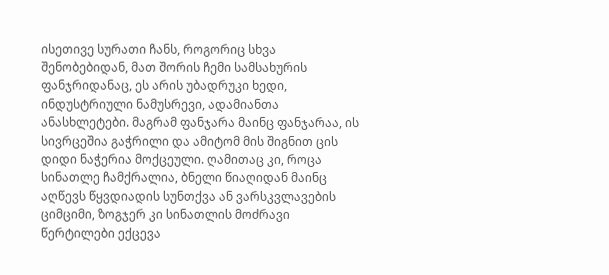ისეთივე სურათი ჩანს, როგორიც სხვა შენობებიდან, მათ შორის ჩემი სამსახურის ფანჯრიდანაც, ეს არის უბადრუკი ხედი, ინდუსტრიული ნამუსრევი, ადამიანთა ანასხლეტები. მაგრამ ფანჯარა მაინც ფანჯარაა, ის სივრცეშია გაჭრილი და ამიტომ მის შიგნით ცის დიდი ნაჭერია მოქცეული. ღამითაც კი, როცა სინათლე ჩამქრალია, ბნელი წიაღიდან მაინც აღწევს წყვდიადის სუნთქვა ან ვარსკვლავების ციმციმი, ზოგჯერ კი სინათლის მოძრავი წერტილები ექცევა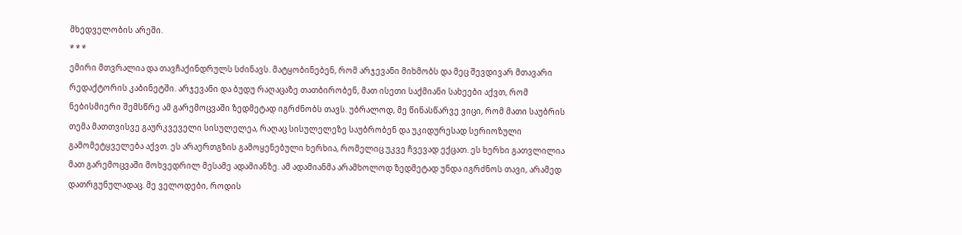მხედველობის არეში.
* * *
ემირი მთვრალია და თავჩაქინდრულს სძინავს. მატყობინებენ, რომ არჯევანი მიხმობს და მეც შევდივარ მთავარი რედაქტორის კაბინეტში. არჯევანი და ბუდუ რაღაცაზე თათბირობენ, მათ ისეთი საქმიანი სახეები აქვთ, რომ ნებისმიერი შემსწრე ამ გარემოცვაში ზედმეტად იგრძნობს თავს. უბრალოდ, მე წინასწარვე ვიცი, რომ მათი საუბრის თემა მათთვისვე გაურკვეველი სისულელეა, რაღაც სისულელეზე საუბრობენ და უკიდურესად სერიოზული გამომეტყველება აქვთ. ეს არაერთგზის გამოყენებული ხერხია, რომელიც უკვე ჩვევად ექცათ. ეს ხერხი გათვლილია მათ გარემოცვაში მოხვედრილ მესამე ადამიანზე. ამ ადამიანმა არამხოლოდ ზედმეტად უნდა იგრძნოს თავი, არამედ დათრგუნულადაც. მე ველოდები, როდის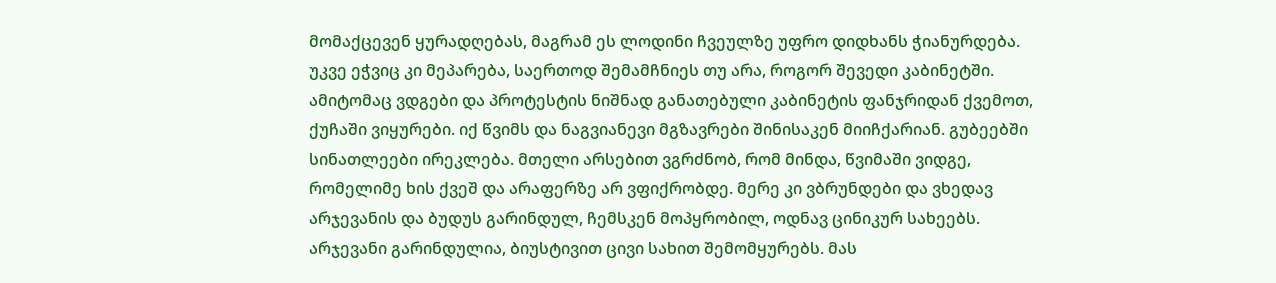მომაქცევენ ყურადღებას, მაგრამ ეს ლოდინი ჩვეულზე უფრო დიდხანს ჭიანურდება. უკვე ეჭვიც კი მეპარება, საერთოდ შემამჩნიეს თუ არა, როგორ შევედი კაბინეტში. ამიტომაც ვდგები და პროტესტის ნიშნად განათებული კაბინეტის ფანჯრიდან ქვემოთ, ქუჩაში ვიყურები. იქ წვიმს და ნაგვიანევი მგზავრები შინისაკენ მიიჩქარიან. გუბეებში სინათლეები ირეკლება. მთელი არსებით ვგრძნობ, რომ მინდა, წვიმაში ვიდგე, რომელიმე ხის ქვეშ და არაფერზე არ ვფიქრობდე. მერე კი ვბრუნდები და ვხედავ არჯევანის და ბუდუს გარინდულ, ჩემსკენ მოპყრობილ, ოდნავ ცინიკურ სახეებს.
არჯევანი გარინდულია, ბიუსტივით ცივი სახით შემომყურებს. მას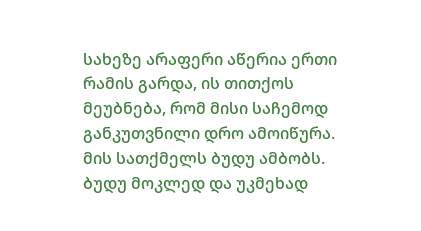სახეზე არაფერი აწერია ერთი რამის გარდა, ის თითქოს მეუბნება, რომ მისი საჩემოდ განკუთვნილი დრო ამოიწურა. მის სათქმელს ბუდუ ამბობს. ბუდუ მოკლედ და უკმეხად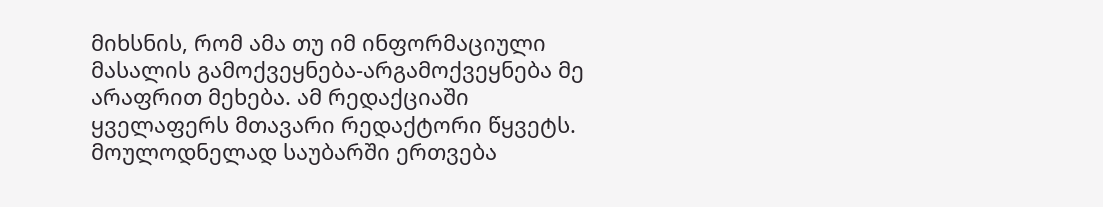მიხსნის, რომ ამა თუ იმ ინფორმაციული მასალის გამოქვეყნება-არგამოქვეყნება მე არაფრით მეხება. ამ რედაქციაში ყველაფერს მთავარი რედაქტორი წყვეტს. მოულოდნელად საუბარში ერთვება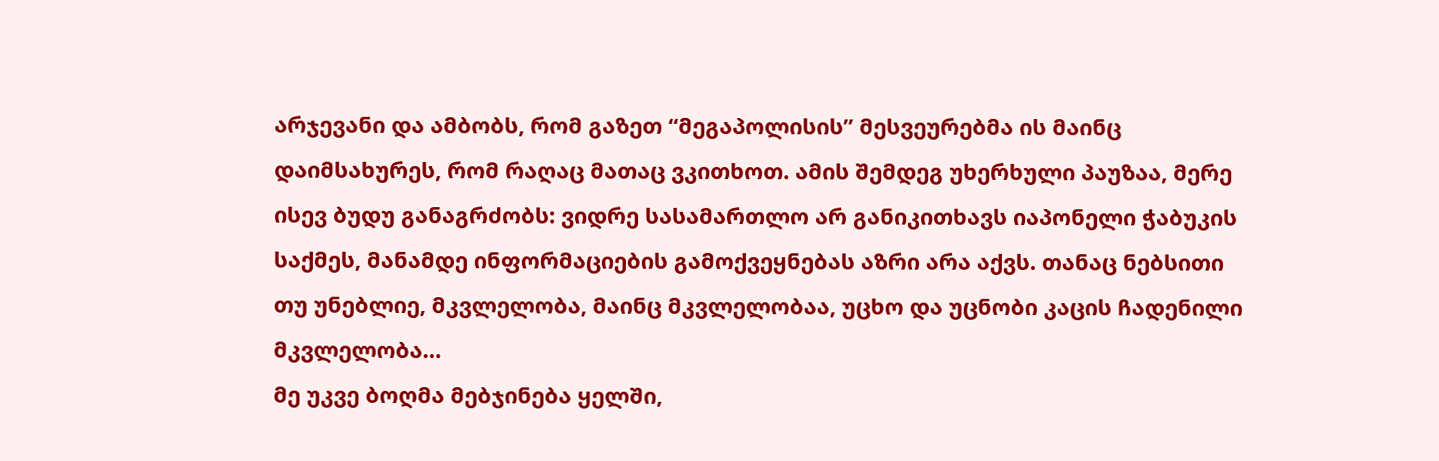არჯევანი და ამბობს, რომ გაზეთ “მეგაპოლისის” მესვეურებმა ის მაინც დაიმსახურეს, რომ რაღაც მათაც ვკითხოთ. ამის შემდეგ უხერხული პაუზაა, მერე ისევ ბუდუ განაგრძობს: ვიდრე სასამართლო არ განიკითხავს იაპონელი ჭაბუკის საქმეს, მანამდე ინფორმაციების გამოქვეყნებას აზრი არა აქვს. თანაც ნებსითი თუ უნებლიე, მკვლელობა, მაინც მკვლელობაა, უცხო და უცნობი კაცის ჩადენილი მკვლელობა…
მე უკვე ბოღმა მებჯინება ყელში,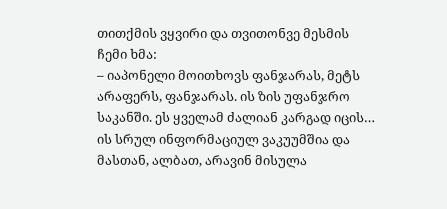თითქმის ვყვირი და თვითონვე მესმის ჩემი ხმა:
– იაპონელი მოითხოვს ფანჯარას, მეტს არაფერს, ფანჯარას. ის ზის უფანჯრო საკანში. ეს ყველამ ძალიან კარგად იცის… ის სრულ ინფორმაციულ ვაკუუმშია და მასთან, ალბათ, არავინ მისულა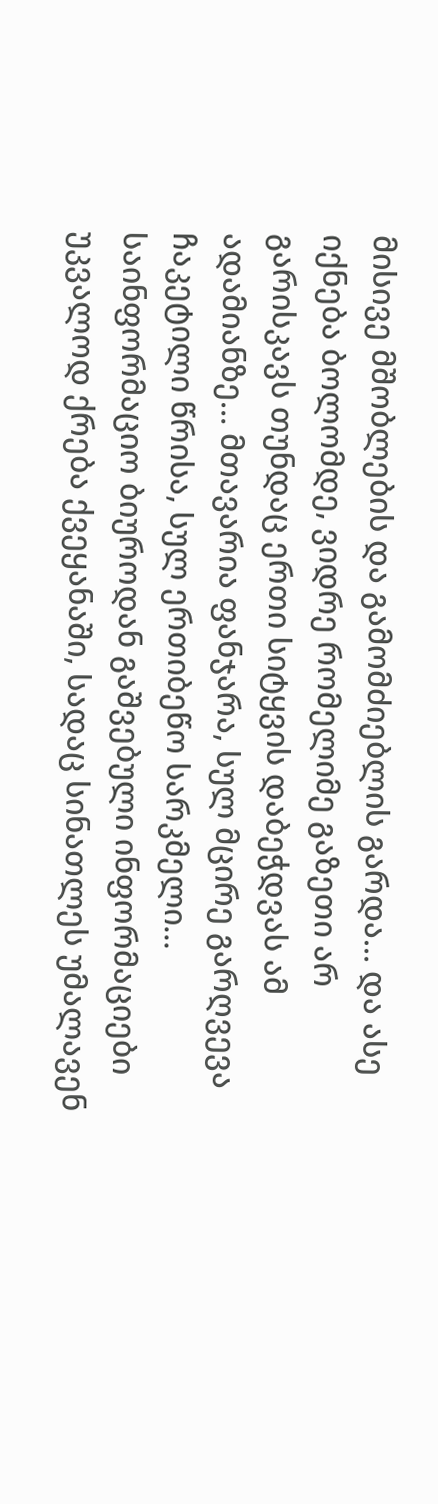მისივე მშობლების და გამომძიებლის გარდა… და ასე იქნება ბოლომდე, ვიდრე რომელიმე გაზეთი არ გარისკავს თუნდაც ერთი სიტყვის დაბეჭდვას ამ ადამიანზე… მთავარია ფანჯარა, სულ მცირე გარღვევა ჩაკეტილი წრისა, სულ ერთიბეწო სარკმელი… საინფორმაციო ბიუროდან გაშვებული ინფორმაციები უკვალოდ ქრება ქვეყანაში, სადაც სინათლეს უმალავენ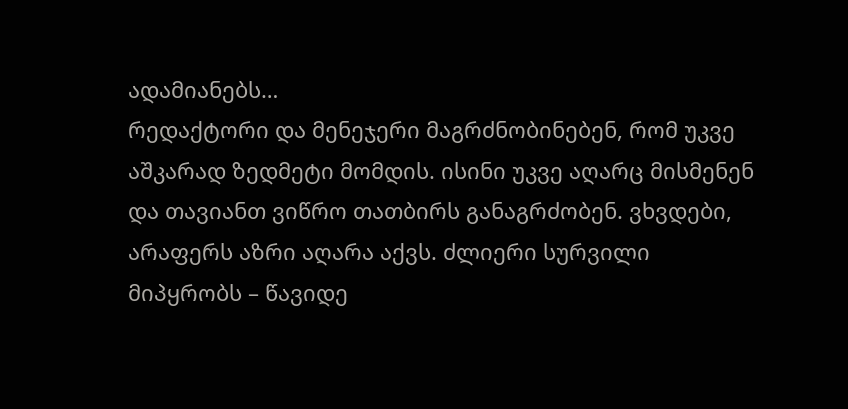ადამიანებს…
რედაქტორი და მენეჯერი მაგრძნობინებენ, რომ უკვე აშკარად ზედმეტი მომდის. ისინი უკვე აღარც მისმენენ და თავიანთ ვიწრო თათბირს განაგრძობენ. ვხვდები, არაფერს აზრი აღარა აქვს. ძლიერი სურვილი მიპყრობს – წავიდე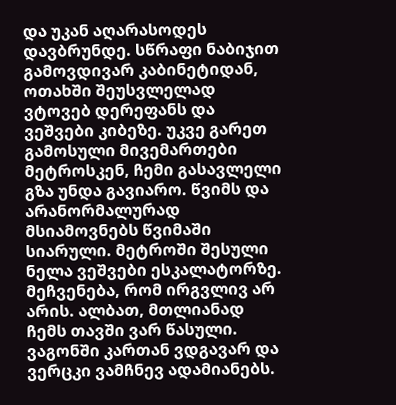და უკან აღარასოდეს დავბრუნდე. სწრაფი ნაბიჯით გამოვდივარ კაბინეტიდან, ოთახში შეუსვლელად ვტოვებ დერეფანს და ვეშვები კიბეზე. უკვე გარეთ გამოსული მივემართები მეტროსკენ, ჩემი გასავლელი გზა უნდა გავიარო. წვიმს და არანორმალურად მსიამოვნებს წვიმაში სიარული. მეტროში შესული ნელა ვეშვები ესკალატორზე. მეჩვენება, რომ ირგვლივ არ არის. ალბათ, მთლიანად ჩემს თავში ვარ წასული. ვაგონში კართან ვდგავარ და ვერცკი ვამჩნევ ადამიანებს.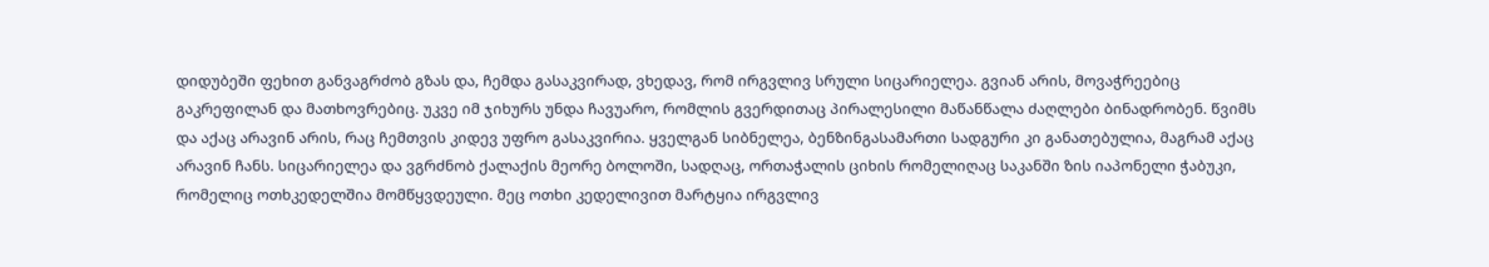დიდუბეში ფეხით განვაგრძობ გზას და, ჩემდა გასაკვირად, ვხედავ, რომ ირგვლივ სრული სიცარიელეა. გვიან არის, მოვაჭრეებიც გაკრეფილან და მათხოვრებიც. უკვე იმ ჯიხურს უნდა ჩავუარო, რომლის გვერდითაც პირალესილი მაწანწალა ძაღლები ბინადრობენ. წვიმს და აქაც არავინ არის, რაც ჩემთვის კიდევ უფრო გასაკვირია. ყველგან სიბნელეა, ბენზინგასამართი სადგური კი განათებულია, მაგრამ აქაც არავინ ჩანს. სიცარიელეა და ვგრძნობ ქალაქის მეორე ბოლოში, სადღაც, ორთაჭალის ციხის რომელიღაც საკანში ზის იაპონელი ჭაბუკი, რომელიც ოთხკედელშია მომწყვდეული. მეც ოთხი კედელივით მარტყია ირგვლივ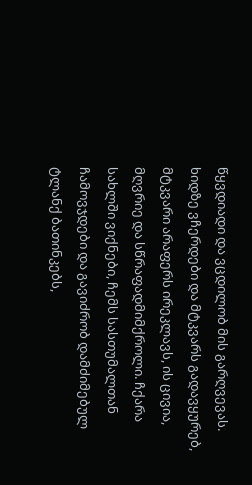წყვდიადი და ვცდილობ მის გარღვევას. ხიდზე ვჩერდები და მტკვარს გადავყურებ, მტკვარი არაფერს ირეკლავს, ის ცივია, მღვრიე და სწრაფადმიმქროლი. ჩქარა სახლში ვიქნები, ჩემს სასთუმალთან ჩამოვჯდები და გავიძრობ დამძიმებულ ტლანქ ბათინკებს,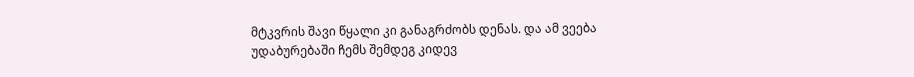მტკვრის შავი წყალი კი განაგრძობს დენას. და ამ ვეება უდაბურებაში ჩემს შემდეგ კიდევ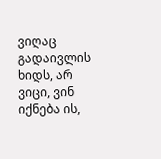ვიღაც გადაივლის ხიდს, არ ვიცი, ვინ იქნება ის,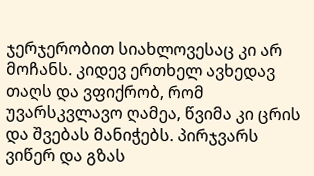ჯერჯერობით სიახლოვესაც კი არ მოჩანს. კიდევ ერთხელ ავხედავ თაღს და ვფიქრობ, რომ უვარსკვლავო ღამეა, წვიმა კი ცრის და შვებას მანიჭებს. პირჯვარს ვიწერ და გზას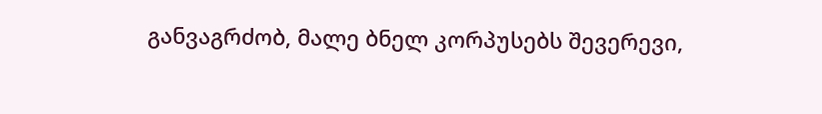განვაგრძობ, მალე ბნელ კორპუსებს შევერევი,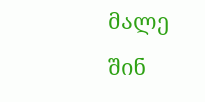მალე შინ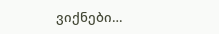ვიქნები…